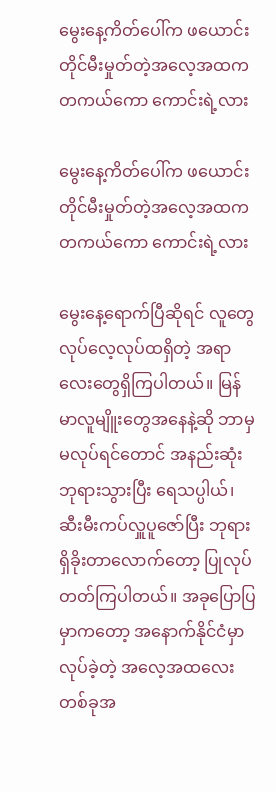မွေးနေ့ကိတ်ပေါ်က ဖယောင်းတိုင်မီးမှုတ်တဲ့အလေ့အထက တကယ်ကော ကောင်းရဲ့လား

မွေးနေ့ကိတ်ပေါ်က ဖယောင်းတိုင်မီးမှုတ်တဲ့အလေ့အထက တကယ်ကော ကောင်းရဲ့လား

မွေးနေ့ရောက်ပြီဆိုရင် လူတွေလုပ်လေ့လုပ်ထရှိတဲ့ အရာလေးတွေရှိကြပါတယ်။ မြန်မာလူမျိူးတွေအနေနဲ့ဆို ဘာမှမလုပ်ရင်တောင် အနည်းဆုံး ဘုရားသွားပြီး ရေသပ္ပါယ်၊ ဆီးမီးကပ်လှူပူဇော်ပြီး ဘုရားရှိခိုးတာလောက်တော့ ပြုလုပ်တတ်ကြပါတယ်။ အခုပြောပြမှာကတော့ အနောက်နိုင်ငံမှာ လုပ်ခဲ့တဲ့ အလေ့အထလေးတစ်ခုအ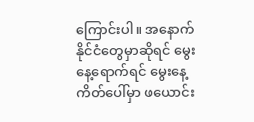ကြောင်းပါ။ အနောက်နိုင်ငံတွေမှာဆိုရင် မွေးနေ့ရောက်ရင် မွေးနေ့ကိတ်ပေါ်မှာ ဖယောင်း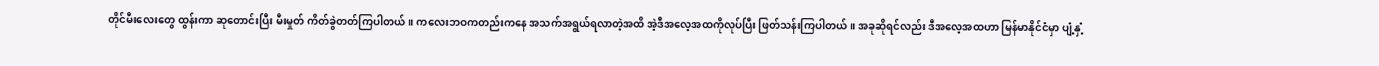တိုင်မီးလေးတွေ ထွန်းကာ ဆုတောင်းပြီး မီးမှုတ် ကိတ်ခွဲတတ်ကြပါတယ်။ ကလေးဘဝကတည်းကနေ အသက်အရွယ်ရလာတဲ့အထိ အဲ့ဒီအလေ့အထကိုလုပ်ပြီး ဖြတ်သန်းကြပါတယ်။ အခုဆိုရင်လည်း ဒီအလေ့အထဟာ မြန်မာနိုင်ငံမှာ ပျံ့နှံ့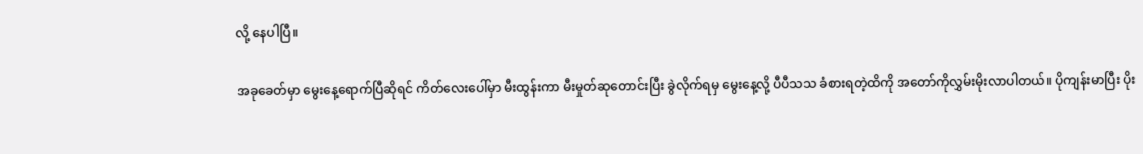လို့ နေပါပြီ။

အခုခေတ်မှာ မွေးနေ့ရောက်ပြီဆိုရင် ကိတ်လေးပေါ်မှာ မီးထွန်းကာ မီးမှုတ်ဆုတောင်းပြီး ခွဲလိုက်ရမှ မွေးနေ့လို့ ပီပီသသ ခံစားရတဲ့ထိကို အတော်ကိုလွှမ်းမိုးလာပါတယ်။ ပိုကျန်းမာပြီး ပိုး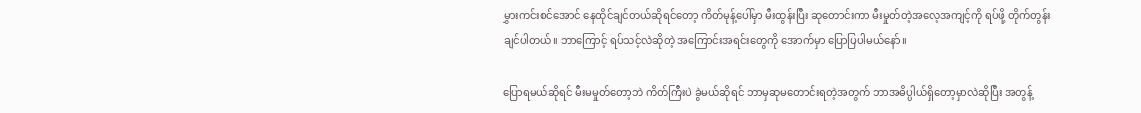မွှားကင်းစင်အောင် နေထိုင်ချင်တယ်ဆိုရင်တော့ ကိတ်မုန့်ပေါ်မှာ မီးထွန်းပြီး ဆုတောင်းကာ မီးမှုတ်တဲ့အလေ့အကျင့်ကို ရပ်ဖို့ တိုက်တွန်းချင်ပါတယ်။ ဘာကြောင့် ရပ်သင့်လဲဆိုတဲ့ အကြောင်းအရင်းတွေကို အောက်မှာ ပြောပြပါမယ်နော်။

ပြောရမယ်ဆိုရင် မီးမမှုတ်တော့ဘဲ ကိတ်ကြီးပဲ ခွဲမယ်ဆိုရင် ဘာမှဆုမတောင်းရတဲ့အတွက် ဘာအဓိပ္ပါယ်ရှိတော့မှာလဲဆိုပြီး အတွန့်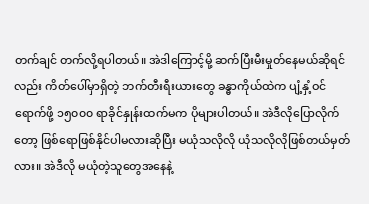တက်ချင် တက်လို့ရပါတယ်။ အဲဒါကြောင့်မို့ ဆက်ပြီးမီးမှုတ်နေမယ်ဆိုရင်လည်း ကိတ်ပေါ်မှာရှိတဲ့ ဘက်တီးရီးယားတွေ ခန္ဓာကိုယ်ထဲက ပျံ့နှံ့ဝင်ရောက်ဖို့ ၁၅၀၀၀ ရာခိုင်နှုန်းထက်မက ပိုများပါတယ်။ အဲဒီလိုပြောလိုက်တော့ ဖြစ်ရောဖြစ်နိုင်ပါမလားဆိုပြီး မယုံသလိုလို ယုံသလိုလိုဖြစ်တယ်မှတ်လား။ အဲဒီလို မယုံတဲ့သူတွေအနေနဲ့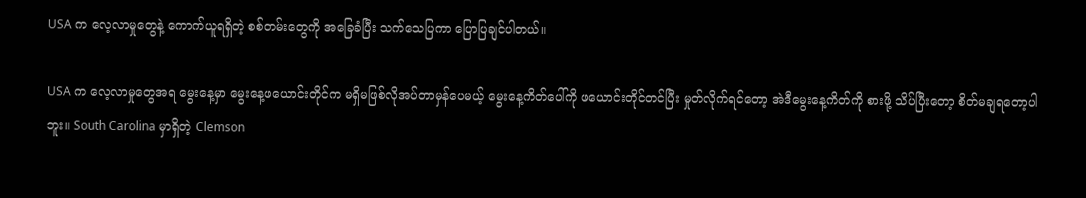USA က လေ့လာမှုတွေနဲ့ ကောက်ယူရရှိတဲ့ စစ်တမ်းတွေကို အခြေခံပြီး သက်သေပြကာ ပြောပြချင်ပါတယ်။

USA က လေ့လာမှုတွေအရ မွေးနေ့မှာ မွေးနေ့ဖယောင်းတိုင်က မရှိမဖြစ်လိုအပ်တာမှန်ပေမယ့် မွေးနေ့ကိတ်ပေါ်ကို ဖယောင်းတိုင်တင်ပြီး မှုတ်လိုက်ရင်တော့ အဲဒီမွေးနေ့ကိတ်ကို စားဖို့ သိပ်ပြီးတော့ စိတ်မချရတော့ပါဘူး။ South Carolina မှာရှိတဲ့ Clemson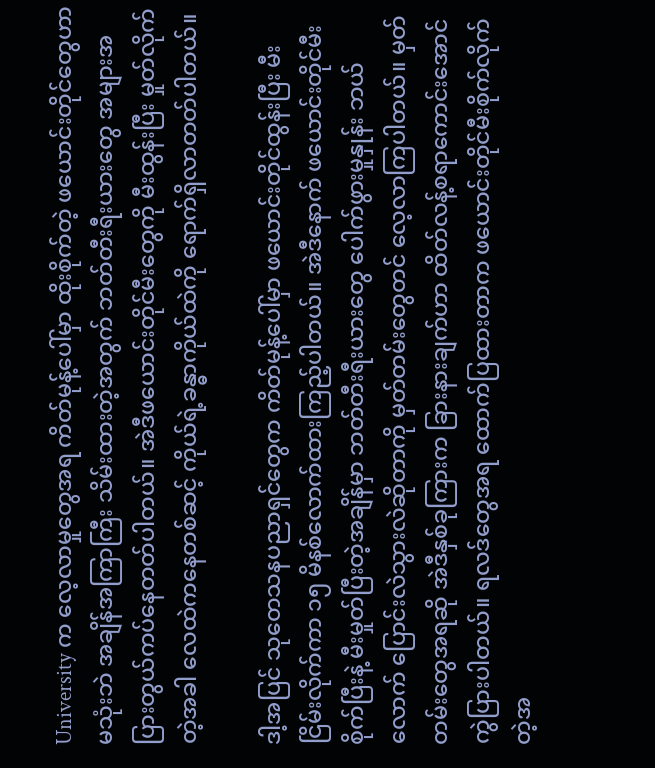University က လေ့လာမှုတွေအရ ကိတ်မုန့်ပေါ်မှာ ထိုးစိုက်တဲ့ ဖယောင်းတိုင်တွေဟာ မသုံးဘဲ အချိန်အကြာကြီး သိမ်းထားတဲ့အတွက် ဘတ်တီးရီးယားတွေ အများအပြားတွယ်ကပ်နေတတ်ပါတယ်။ အဲဒီဖယောင်းတိုင်မီးတွေကို မီးထွန်းပြီး မှုတ်လိုက်တဲ့အခါ လေထဲကနေတစ်ဆင့် ကိုယ်ရဲ့ခန္ဓာကိုယ်ထဲကို ရောက်ရှိလာတတ်ပါတယ်။

ဒါ့အပြင် သုတေသနပညာရှင်တွေက ကိတ်မုန့်ပေါ်မှာ ဖယောင်းတိုင်ထွန်းပြီး မီးငြိမ်းလိုက်ကာ ၁၅ မိနစ်လောက်ထားကြည့်ပါတယ်။ အဲဒီနောက် ဖယောင်းတိုင်မီးစိုက်ပြီးနဲ့ မီးမှုတ်ပြီးတဲ့အချိန်မှာ ဘတ်တီးရီးယားတွေ ပေါက်ဖွားမှုနှုန်း ဘယ်လောက် ပြောင်းလဲသွားလဲဆိုတာကို မှတ်တမ်းတွေတင် လေ့လာကြပါတယ်။ မှတ်တမ်းတွေအရဆို အဲဒီနှစ်ခုကြားက ခြားနားချက်ဟာ ထိတ်လန့်စရာကောင်းအောင် ကွဲပြားပါတယ်။ ရလဒ်တွေအရ ထောက်ပြထားတာက ဖယောင်းတိုင်မီးစိုက်လိုက်တဲ့အ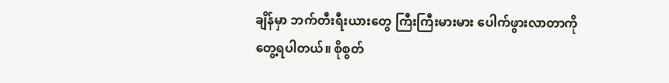ချိန်မှာ ဘက်တီးရီးယားတွေ ကြီးကြီးမားမား ပေါက်ဖွားလာတာကို တွေ့ရပါတယ်။ စိုစွတ်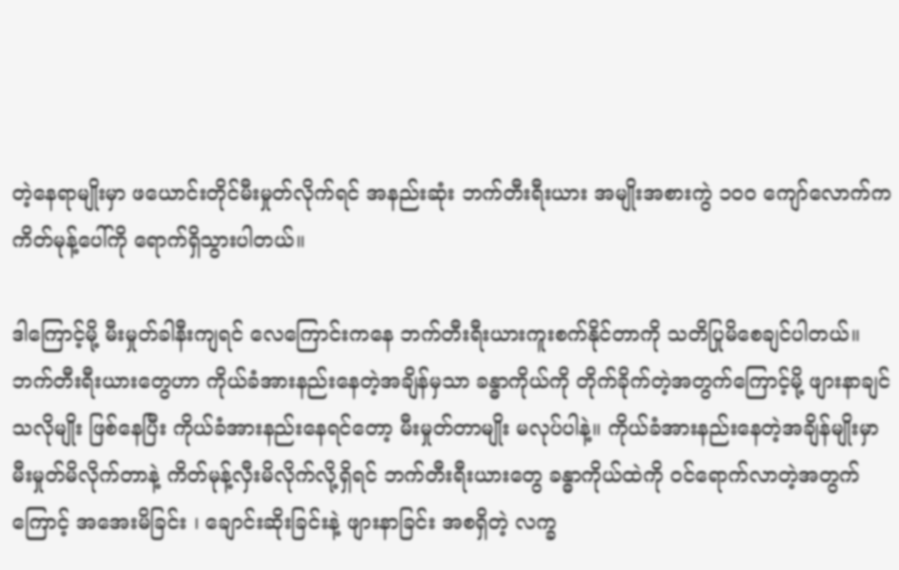တဲ့နေရာမျိုးမှာ ဖယောင်းတိုင်မီးမှုတ်လိုက်ရင် အနည်းဆုံး ဘက်တီးရီးယား အမျိုးအစားကွဲ ၁၀၀ ကျော်လောက်က ကိတ်မုန့်ပေါ်ကို ရောက်ရှိသွားပါတယ်။

ဒါကြောင့်မို့ မီးမှုတ်ခါနီးကျရင် လေကြောင်းကနေ ဘက်တီးရီးယားကူးစက်နိုင်တာကို သတိပြုမိစေချင်ပါတယ်။ဘက်တီးရီးယားတွေဟာ ကိုယ်ခံအားနည်းနေတဲ့အချိန်မှသာ ခန္ဓာကိုယ်ကို တိုက်ခိုက်တဲ့အတွက်ကြောင့်မို့ ဖျားနာချင်သလိုမျိုး ဖြစ်နေပြီး ကိုယ်ခံအားနည်းနေရင်တော့ မီးမှုတ်တာမျိုး မလုပ်ပါနဲ့။ ကိုယ်ခံအားနည်းနေတဲ့အချိန်မျိုးမှာ မီးမှုတ်မိလိုက်တာနဲ့ ကိတ်မုန့်လှီးမိလိုက်လို့ရှိရင် ဘက်တီးရီးယားတွေ ခန္ဓာကိုယ်ထဲကို ဝင်ရောက်လာတဲ့အတွက်ကြောင့် အအေးမိခြင်း ၊ ချောင်းဆိုးခြင်းနဲ့ ဖျားနာခြင်း အစရှိတဲ့ လက္ခ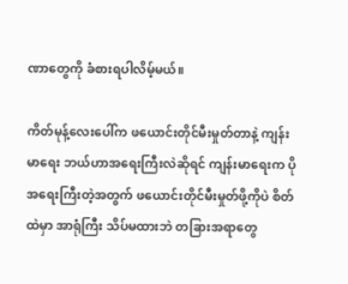ဏာတွေကို ခံစားရပါလိမ့်မယ်။

ကိတ်မုန့်လေးပေါ်က ဖယောင်းတိုင်မီးမှုတ်တာနဲ့ ကျန်းမာရေး ဘယ်ဟာအရေးကြီးလဲဆိုရင် ကျန်းမာရေးက ပိုအရေးကြီးတဲ့အတွက် ဖယောင်းတိုင်မီးမှုတ်ဖို့ကိုပဲ စိတ်ထဲမှာ အာရုံကြီး သိပ်မထားဘဲ တခြားအရာတွေ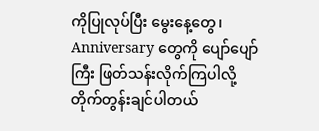ကိုပြုလုပ်ပြီး မွေးနေ့တွေ၊ Anniversary တွေကို ပျော်ပျော်ကြီး ဖြတ်သန်းလိုက်ကြပါလို့ တိုက်တွန်းချင်ပါတယ်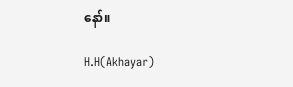နော်။

H.H(Akhayar)